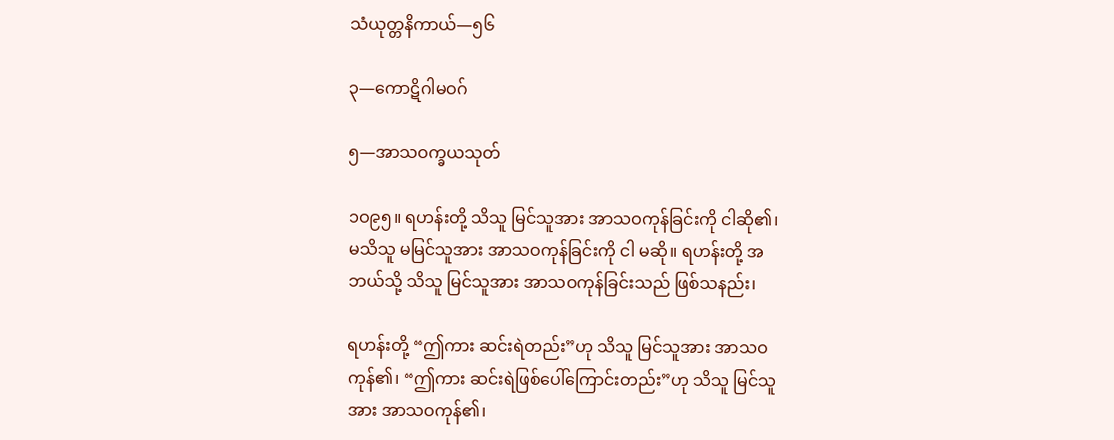သံယုတ္တနိကာယ်—၅၆

၃—ကောဋိဂါမဝဂ်

၅—အာသဝက္ခယသုတ်

၁ဝ၉၅။ ရဟန်းတို့ သိသူ မြင်သူအား အာသဝကုန်ခြင်းကို ငါဆို၏၊ မသိသူ မမြင်သူအား အာသဝကုန်ခြင်းကို ငါ မဆို။ ရဟန်းတို့ အဘယ်သို့ သိသူ မြင်သူအား အာသဝကုန်ခြင်းသည် ဖြစ်သနည်း၊

ရဟန်းတို့ “ဤကား ဆင်းရဲတည်း”ဟု သိသူ မြင်သူအား အာသဝကုန်၏၊ “ဤကား ဆင်းရဲဖြစ်ပေါ်ကြောင်းတည်း”ဟု သိသူ မြင်သူအား အာသဝကုန်၏၊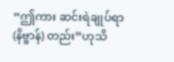“ဤကား ဆင်းရဲချုပ်ရာ (နိဗ္ဗာန်) တည်း”ဟုသိ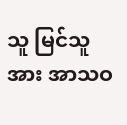သူ မြင်သူအား အာသဝ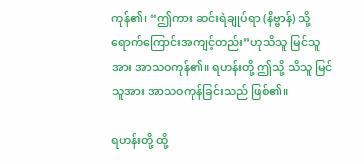ကုန်၏၊ “ဤကား ဆင်းရဲချုပ်ရာ (နိဗ္ဗာန်) သို့ ရောက်ကြောင်းအကျင့်တည်း”ဟုသိသူ မြင်သူအား အာသဝကုန်၏။ ရဟန်းတို့ ဤသို့ သိသူ မြင်သူအား အာသဝကုန်ခြင်းသည် ဖြစ်၏။

ရဟန်းတို့ ထို့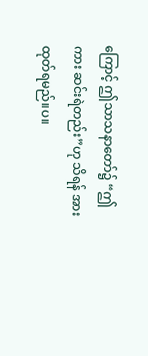ကြောင့် ဤသာသနာတော်၌ “ဤကား ဆင်းရဲတည်း”ဟု သိရန် အားထုတ်ရမည်။ပ။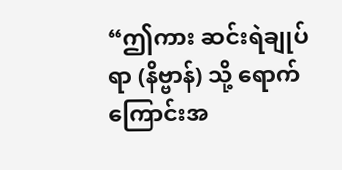“ဤကား ဆင်းရဲချုပ်ရာ (နိဗ္ဗာန်) သို့ ရောက်ကြောင်းအ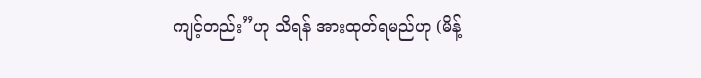ကျင့်တည်း”ဟု သိရန် အားထုတ်ရမည်ဟု (မိန့်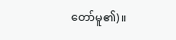တော်မူ၏)။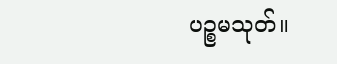ပဉ္စမသုတ်။